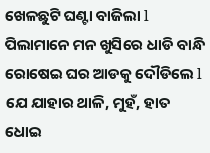ଖେଳଛୁଟି ଘଣ୍ଟା ବାଜିଲା l ପିଲାମାନେ ମନ ଖୁସିରେ ଧାଡି ବାନ୍ଧି ରୋଷେଇ ଘର ଆଡକୁ ଦୌଡିଲେ l ଯେ ଯାହାର ଥାଳି, ମୁହଁ, ହାତ ଧୋଇ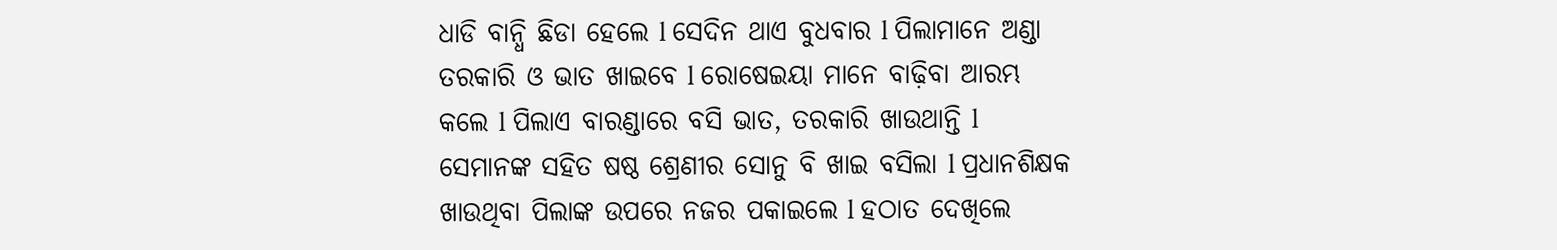ଧାଡି ବାନ୍ଧି ଛିଡା ହେଲେ l ସେଦିନ ଥାଏ ବୁଧବାର l ପିଲାମାନେ ଅଣ୍ଡା ତରକାରି ଓ ଭାତ ଖାଇବେ l ରୋଷେଇୟା ମାନେ ବାଢ଼ିବା ଆରମ୍ଭ କଲେ l ପିଲାଏ ବାରଣ୍ଡାରେ ବସି ଭାତ, ତରକାରି ଖାଉଥାନ୍ତି l ସେମାନଙ୍କ ସହିତ ଷଷ୍ଠ ଶ୍ରେଣୀର ସୋନୁ ବି ଖାଇ ବସିଲା l ପ୍ରଧାନଶିକ୍ଷକ ଖାଉଥିବା ପିଲାଙ୍କ ଉପରେ ନଜର ପକାଇଲେ l ହଠାତ ଦେଖିଲେ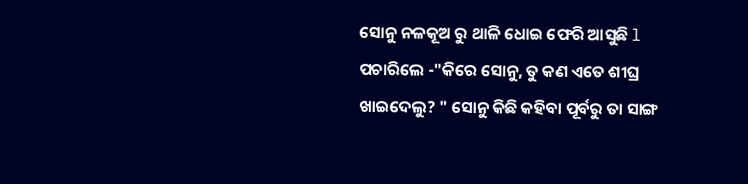ସୋନୁ ନଳକୂଅ ରୁ ଥାଳି ଧୋଇ ଫେରି ଆସୁଛି l ପଚାରିଲେ -"କିରେ ସୋନୁ, ତୁ କଣ ଏତେ ଶୀଘ୍ର ଖାଇଦେଲୁ? " ସୋନୁ କିଛି କହିବା ପୂର୍ବରୁ ତା ସାଙ୍ଗ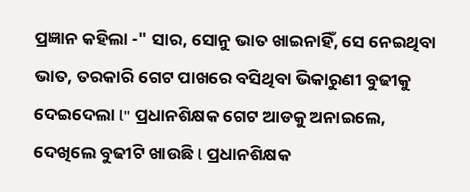ପ୍ରଜ୍ଞାନ କହିଲା -" ସାର, ସୋନୁ ଭାତ ଖାଇନାହିଁ, ସେ ନେଇଥିବା ଭାତ, ତରକାରି ଗେଟ ପାଖରେ ବସିଥିବା ଭିକାରୁଣୀ ବୁଢୀକୁ ଦେଇଦେଲା l" ପ୍ରଧାନଶିକ୍ଷକ ଗେଟ ଆଡକୁ ଅନାଇଲେ, ଦେଖିଲେ ବୁଢୀଟି ଖାଉଛି l ପ୍ରଧାନଶିକ୍ଷକ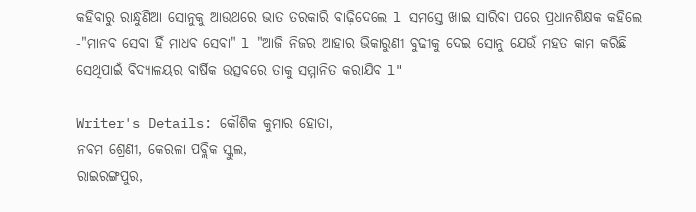କହିବାରୁ ରାନ୍ଧୁଣିଆ ସୋନୁକୁ ଆଉଥରେ ଭାତ ତରକାରି ବାଢ଼ିଦେଲେ l ସମସ୍ତେ ଖାଇ ସାରିବା ପରେ ପ୍ରଧାନଶିକ୍ଷକ କହିଲେ -"ମାନବ ସେବା ହିଁ ମାଧବ ସେବା" l "ଆଜି ନିଜର ଆହାର ଭିକାରୁଣୀ ବୁଢୀକୁ ଦେଇ ସୋନୁ ଯେଉଁ ମହତ କାମ କରିଛି ସେଥିପାଇଁ ବିଦ୍ୟାଳୟର ବାର୍ଷିକ ଉତ୍ସବରେ ତାକୁ ସମ୍ମାନିତ କରାଯିବ l"

Writer's Details: କୌଶିକ କୁମାର ହୋତା,
ନବମ ଶ୍ରେଣୀ, କେରଳା ପବ୍ଲିକ ସ୍କୁଲ,
ରାଇରଙ୍ଗପୁର,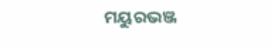ମୟୁରଭଞ୍ଜ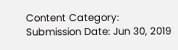Content Category:
Submission Date: Jun 30, 2019